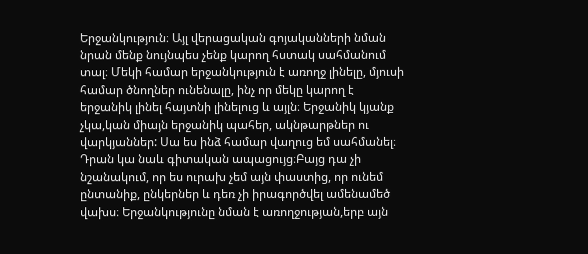Երջանկություն։ Այլ վերացական գոյականների նման նրան մենք նույնպես չենք կարող հստակ սահմանում տալ։ Մեկի համար երջանկություն է առողջ լինելը, մյուսի համար ծնողներ ունենալը, ինչ որ մեկը կարող է երջանիկ լինել հայտնի լինելուց և այլն։ Երջանիկ կյանք չկա,կան միայն երջանիկ պահեր, ակնթարթներ ու վարկյաններ: Սա ես ինձ համար վաղուց եմ սահմանել։ Դրան կա նաև գիտական ապացույց։Բայց դա չի նշանակում, որ ես ուրախ չեմ այն փաստից, որ ունեմ ընտանիք, ընկերներ և դեռ չի իրագործվել ամենամեծ վախս։ Երջանկությունը նման է առողջության,երբ այն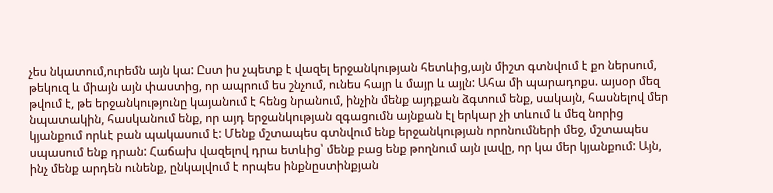չես նկատում,ուրեմն այն կա: Ըստ իս չպետք է վազել երջանկության հետևից,այն միշտ գտնվում է քո ներսում, թեկուզ և միայն այն փաստից, որ ապրում ես շնչում, ունես հայր և մայր և այլն: Ահա մի պարադոքս. այսօր մեզ թվում է, թե երջանկությունը կայանում է հենց նրանում, ինչին մենք այդքան ձգտում ենք, սակայն, հասնելով մեր նպատակին, հասկանում ենք, որ այդ երջանկության զգացումն այնքան էլ երկար չի տևում և մեզ նորից կյանքում որևէ բան պակասում է: Մենք մշտապես գտնվում ենք երջանկության որոնումների մեջ, մշտապես սպասում ենք դրան: Հաճախ վազելով դրա ետևից՝ մենք բաց ենք թողնում այն լավը, որ կա մեր կյանքում: Այն, ինչ մենք արդեն ունենք, ընկալվում է որպես ինքնըստինքյան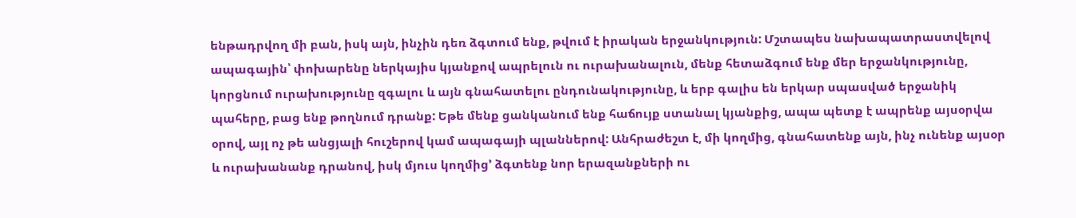ենթադրվող մի բան, իսկ այն, ինչին դեռ ձգտում ենք, թվում է իրական երջանկություն: Մշտապես նախապատրաստվելով ապագային՝ փոխարենը ներկայիս կյանքով ապրելուն ու ուրախանալուն, մենք հետաձգում ենք մեր երջանկությունը, կորցնում ուրախությունը զգալու և այն գնահատելու ընդունակությունը, և երբ գալիս են երկար սպասված երջանիկ պահերը, բաց ենք թողնում դրանք: Եթե մենք ցանկանում ենք հաճույք ստանալ կյանքից, ապա պետք է ապրենք այսօրվա օրով, այլ ոչ թե անցյալի հուշերով կամ ապագայի պլաններով: Անհրաժեշտ է, մի կողմից, գնահատենք այն, ինչ ունենք այսօր և ուրախանանք դրանով, իսկ մյուս կողմից’ ձգտենք նոր երազանքների ու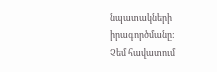նպատակների իրագործմանը:
Չեմ հավատում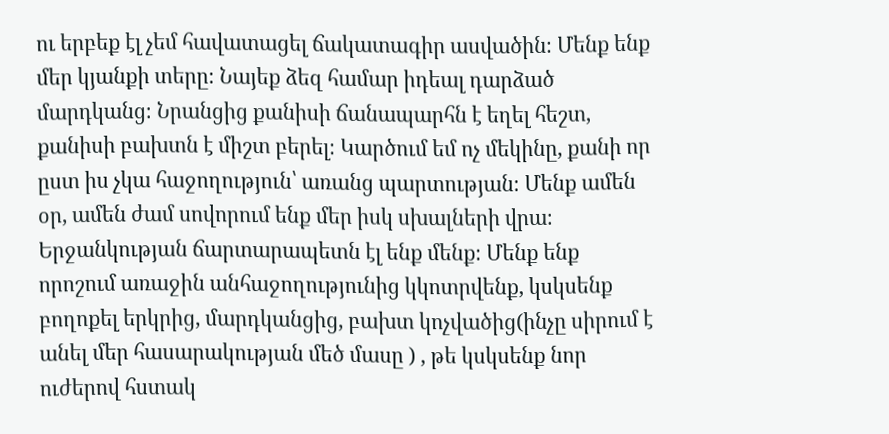ու երբեք էլ չեմ հավատացել ճակատագիր ասվածին։ Մենք ենք մեր կյանքի տերը։ Նայեք ձեզ համար իդեալ դարձած մարդկանց։ Նրանցից քանիսի ճանապարհն է եղել հեշտ, քանիսի բախտն է միշտ բերել։ Կարծում եմ ոչ մեկինը, քանի որ ըստ իս չկա հաջողություն՝ առանց պարտության։ Մենք ամեն օր, ամեն ժամ սովորում ենք մեր իսկ սխալների վրա։ Երջանկության ճարտարապետն էլ ենք մենք։ Մենք ենք որոշում առաջին անհաջողությունից կկոտրվենք, կսկսենք բողոքել երկրից, մարդկանցից, բախտ կոչվածից(ինչը սիրում է անել մեր հասարակության մեծ մասը ) , թե կսկսենք նոր ուժերով հստակ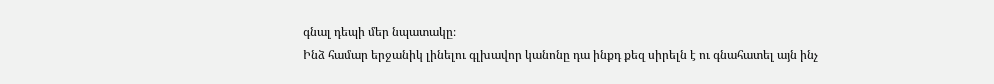գնալ դեպի մեր նպատակը։
Ինձ համար երջանիկ լինելու գլխավոր կանոնը դա ինքդ քեզ սիրելն է ու գնահատել այն ինչ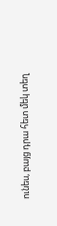ունես, բայց դրա հետ մեկ տեղ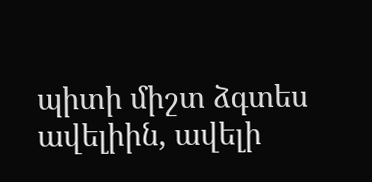պիտի միշտ ձգտես ավելիին, ավելի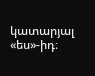կատարյալ «ես»-իդ։